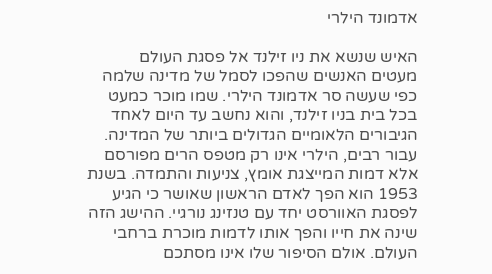אדמונד הילרי

האיש שנשא את ניו זילנד אל פסגת העולם
מעטים האנשים שהפכו לסמל של מדינה שלמה כפי שעשה סר אדמונד הילרי. שמו מוכר כמעט בכל בית בניו זילנד, והוא נחשב עד היום לאחד הגיבורים הלאומיים הגדולים ביותר של המדינה. עבור רבים, הילרי אינו רק מטפס הרים מפורסם אלא דמות המייצגת אומץ, צניעות והתמדה. בשנת 1953 הוא הפך לאדם הראשון שאושר כי הגיע לפסגת האוורסט יחד עם טנזינג נורגיי. ההישג הזה שינה את חייו והפך אותו לדמות מוכרת ברחבי העולם. אולם הסיפור שלו אינו מסתכם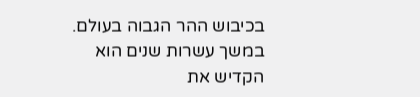בכיבוש ההר הגבוה בעולם. במשך עשרות שנים הוא הקדיש את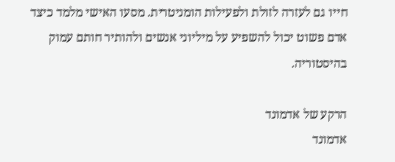חייו גם לעזרה לזולת ולפעילות הומניטרית. מסעו האישי מלמד כיצד אדם פשוט יכול להשפיע על מיליוני אנשים ולהותיר חותם עמוק בהיסטוריה.

הרקע של אדמונד
אדמונד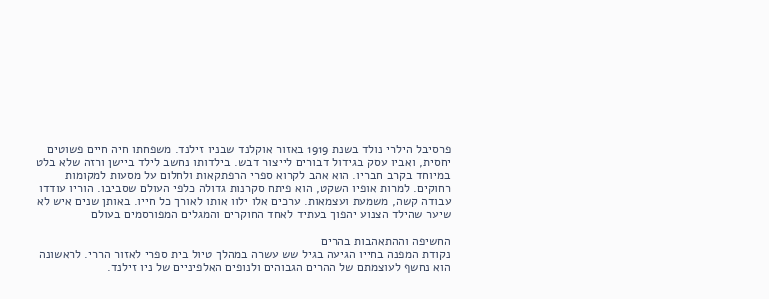פרסיבל הילרי נולד בשנת 1919 באזור אוקלנד שבניו זילנד. משפחתו חיה חיים פשוטים יחסית, ואביו עסק בגידול דבורים לייצור דבש. בילדותו נחשב לילד ביישן ורזה שלא בלט במיוחד בקרב חבריו. הוא אהב לקרוא ספרי הרפתקאות ולחלום על מסעות למקומות רחוקים. למרות אופיו השקט, הוא פיתח סקרנות גדולה כלפי העולם שסביבו. הוריו עודדו עבודה קשה, משמעת ועצמאות. ערכים אלו ילוו אותו לאורך כל חייו. באותן שנים איש לא שיער שהילד הצנוע יהפוך בעתיד לאחד החוקרים והמגלים המפורסמים בעולם

החשיפה וההתאהבות בהרים
נקודת המפנה בחייו הגיעה בגיל שש עשרה במהלך טיול בית ספרי לאזור הררי. לראשונה הוא נחשף לעוצמתם של ההרים הגבוהים ולנופים האלפיניים של ניו זילנד.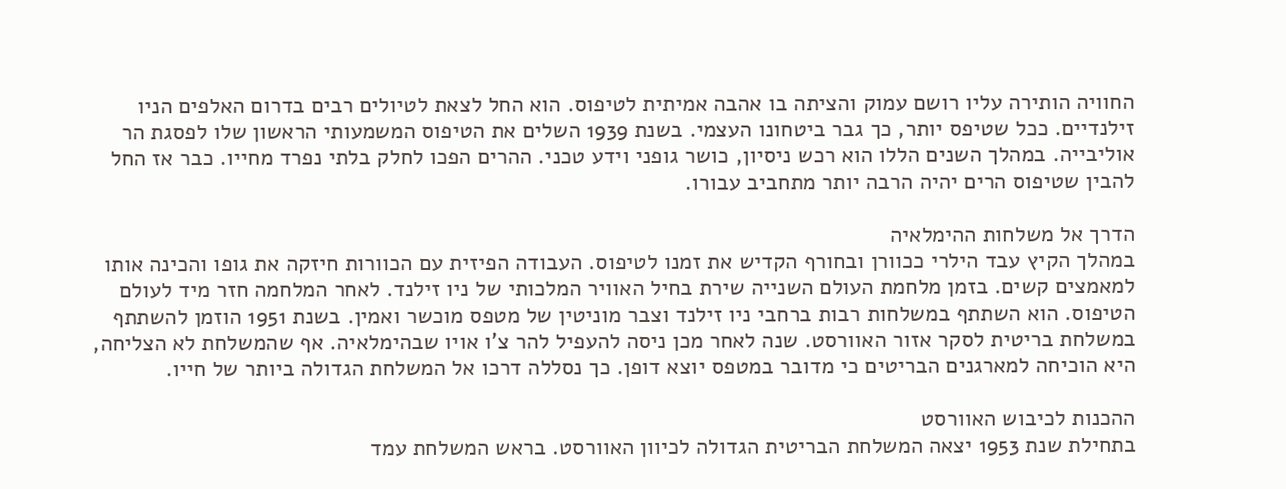החוויה הותירה עליו רושם עמוק והציתה בו אהבה אמיתית לטיפוס. הוא החל לצאת לטיולים רבים בדרום האלפים הניו זילנדיים. ככל שטיפס יותר, כך גבר ביטחונו העצמי. בשנת 1939 השלים את הטיפוס המשמעותי הראשון שלו לפסגת הר אוליבייה. במהלך השנים הללו הוא רכש ניסיון, כושר גופני וידע טכני. ההרים הפכו לחלק בלתי נפרד מחייו. כבר אז החל להבין שטיפוס הרים יהיה הרבה יותר מתחביב עבורו.

הדרך אל משלחות ההימלאיה
במהלך הקיץ עבד הילרי ככוורן ובחורף הקדיש את זמנו לטיפוס. העבודה הפיזית עם הכוורות חיזקה את גופו והכינה אותו למאמצים קשים. בזמן מלחמת העולם השנייה שירת בחיל האוויר המלכותי של ניו זילנד. לאחר המלחמה חזר מיד לעולם הטיפוס. הוא השתתף במשלחות רבות ברחבי ניו זילנד וצבר מוניטין של מטפס מוכשר ואמין. בשנת 1951 הוזמן להשתתף במשלחת בריטית לסקר אזור האוורסט. שנה לאחר מכן ניסה להעפיל להר צ'ו אויו שבהימלאיה. אף שהמשלחת לא הצליחה, היא הוכיחה למארגנים הבריטים כי מדובר במטפס יוצא דופן. כך נסללה דרכו אל המשלחת הגדולה ביותר של חייו.

ההכנות לכיבוש האוורסט
בתחילת שנת 1953 יצאה המשלחת הבריטית הגדולה לכיוון האוורסט. בראש המשלחת עמד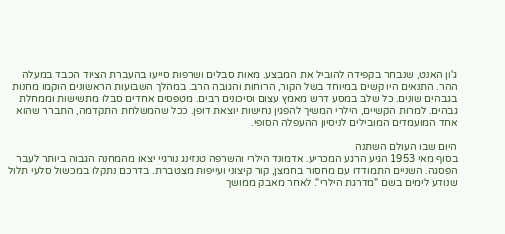ג'ון האנט, שנבחר בקפידה להוביל את המבצע. מאות סבלים ושרפות סייעו בהעברת הציוד הכבד במעלה ההר. התנאים היו קשים במיוחד בשל הקור, הרוחות והגובה הרב. במהלך השבועות הראשונים הוקמו מחנות בגבהים שונים. כל שלב במסע דרש מאמץ עצום וסיכונים רבים. מטפסים אחדים סבלו מתשישות וממחלת גבהים. למרות הקשיים, הילרי המשיך להפגין נחישות יוצאת דופן. ככל שהמשלחת התקדמה, התברר שהוא אחד המועמדים המובילים לניסיון ההעפלה הסופי.

היום שבו העולם השתנה
בסוף מאי 1953 הגיע הרגע המכריע. אדמונד הילרי והשרפה טנזינג נורגיי יצאו מהמחנה הגבוה ביותר לעבר הפסגה. השניים התמודדו עם מחסור בחמצן, קור קיצוני ועייפות מצטברת. בדרכם נתקלו במכשול סלעי תלול שנודע לימים בשם "מדרגת הילרי". לאחר מאבק ממושך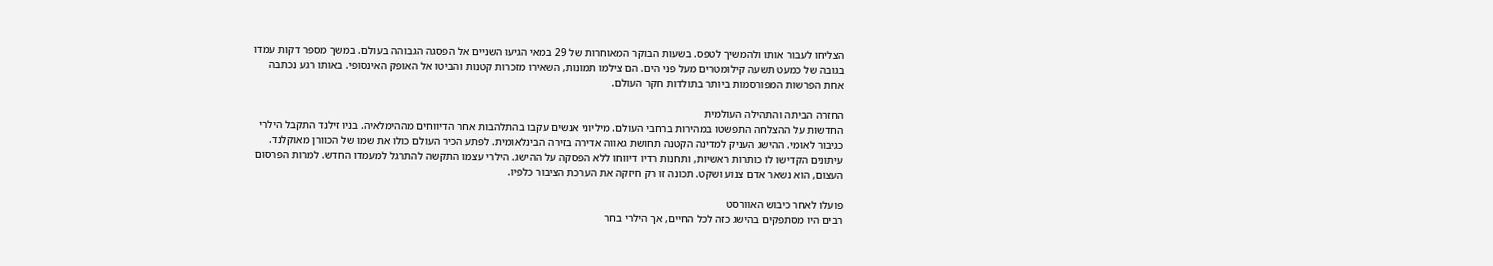הצליחו לעבור אותו ולהמשיך לטפס. בשעות הבוקר המאוחרות של 29 במאי הגיעו השניים אל הפסגה הגבוהה בעולם. במשך מספר דקות עמדו בגובה של כמעט תשעה קילומטרים מעל פני הים. הם צילמו תמונות, השאירו מזכרות קטנות והביטו אל האופק האינסופי. באותו רגע נכתבה אחת הפרשות המפורסמות ביותר בתולדות חקר העולם.

החזרה הביתה והתהילה העולמית
החדשות על ההצלחה התפשטו במהירות ברחבי העולם. מיליוני אנשים עקבו בהתלהבות אחר הדיווחים מההימלאיה. בניו זילנד התקבל הילרי כגיבור לאומי. ההישג העניק למדינה הקטנה תחושת גאווה אדירה בזירה הבינלאומית. לפתע הכיר העולם כולו את שמו של הכוורן מאוקלנד. עיתונים הקדישו לו כותרות ראשיות, ותחנות רדיו דיווחו ללא הפסקה על ההישג. הילרי עצמו התקשה להתרגל למעמדו החדש. למרות הפרסום העצום, הוא נשאר אדם צנוע ושקט. תכונה זו רק חיזקה את הערכת הציבור כלפיו.

פועלו לאחר כיבוש האוורסט
רבים היו מסתפקים בהישג כזה לכל החיים, אך הילרי בחר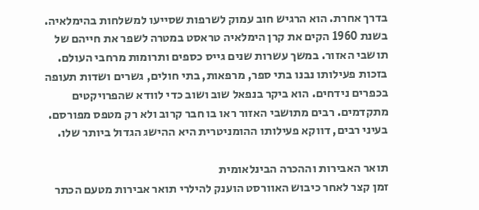בדרך אחרת. הוא הרגיש חוב עמוק לשרפות שסייעו למשלחות בהימלאיה. בשנת 1960 הקים את קרן הימלאיה טראסט במטרה לשפר את חייהם של תושבי האזור. במשך עשרות שנים גייס כספים ותרומות מרחבי העולם. בזכות פעילותו נבנו בתי ספר, מרפאות, בתי חולים, גשרים ושדות תעופה בכפרים נידחים. הוא ביקר בנפאל שוב ושוב כדי לוודא שהפרויקטים מתקדמים. רבים מתושבי האזור ראו בו חבר קרוב ולא רק מטפס מפורסם. בעיני רבים, דווקא פעילותו ההומניטרית היא ההישג הגדול ביותר שלו.

תואר האבירות וההכרה הבינלאומית
זמן קצר לאחר כיבוש האוורסט הוענק להילרי תואר אבירות מטעם הכתר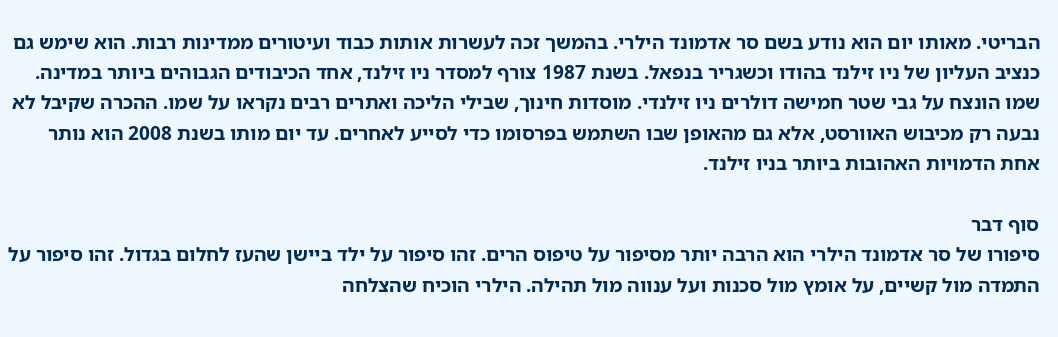הבריטי. מאותו יום הוא נודע בשם סר אדמונד הילרי. בהמשך זכה לעשרות אותות כבוד ועיטורים ממדינות רבות. הוא שימש גם כנציב העליון של ניו זילנד בהודו וכשגריר בנפאל. בשנת 1987 צורף למסדר ניו זילנד, אחד הכיבודים הגבוהים ביותר במדינה. שמו הונצח על גבי שטר חמישה דולרים ניו זילנדי. מוסדות חינוך, שבילי הליכה ואתרים רבים נקראו על שמו. ההכרה שקיבל לא נבעה רק מכיבוש האוורסט, אלא גם מהאופן שבו השתמש בפרסומו כדי לסייע לאחרים. עד יום מותו בשנת 2008 הוא נותר אחת הדמויות האהובות ביותר בניו זילנד.

סוף דבר
סיפורו של סר אדמונד הילרי הוא הרבה יותר מסיפור על טיפוס הרים. זהו סיפור על ילד ביישן שהעז לחלום בגדול. זהו סיפור על התמדה מול קשיים, על אומץ מול סכנות ועל ענווה מול תהילה. הילרי הוכיח שהצלחה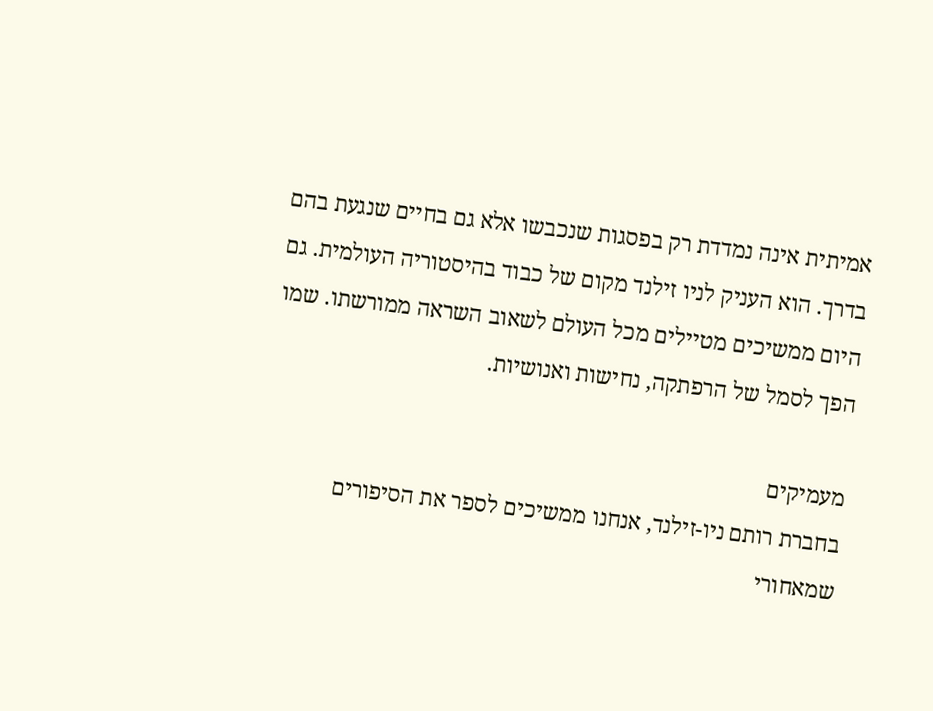אמיתית אינה נמדדת רק בפסגות שנכבשו אלא גם בחיים שנגעת בהם בדרך. הוא העניק לניו זילנד מקום של כבוד בהיסטוריה העולמית. גם היום ממשיכים מטיילים מכל העולם לשאוב השראה ממורשתו. שמו הפך לסמל של הרפתקה, נחישות ואנושיות.

מעמיקים
בחברת רותם ניו-זילנד, אנחנו ממשיכים לספר את הסיפורים שמאחורי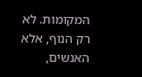המקומות. לא רק הנוף, אלא האנשים,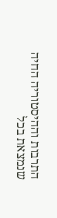התרבות וההיסטוריה החיה שנמצאת בכל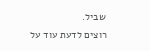שביל.
רוצים לדעת עוד על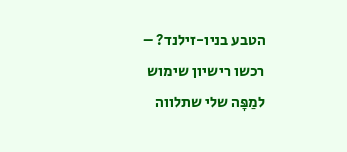הטבע בניו-זילנד? – רכשו רישיון שימוש למַפָּה שלי שתלווה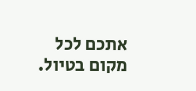אתכם לכל מקום בטיול.